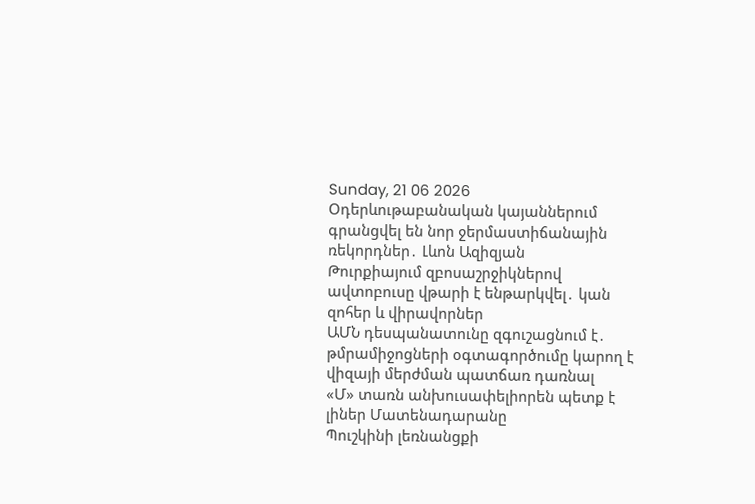Sunday, 21 06 2026
Օդերևութաբանական կայաններում գրանցվել են նոր ջերմաստիճանային ռեկորդներ․ Լևոն Ազիզյան
Թուրքիայում զբոսաշրջիկներով ավտոբուսը վթարի է ենթարկվել․ կան զոհեր և վիրավորներ
ԱՄՆ դեսպանատունը զգուշացնում է․ թմրամիջոցների օգտագործումը կարող է վիզայի մերժման պատճառ դառնալ
«Մ» տառն անխուսափելիորեն պետք է լիներ Մատենադարանը
Պուշկինի լեռնանցքի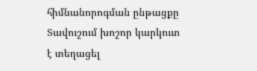հիմնանորոգման ընթացքը
Տավուշում խոշոր կարկուտ է տեղացել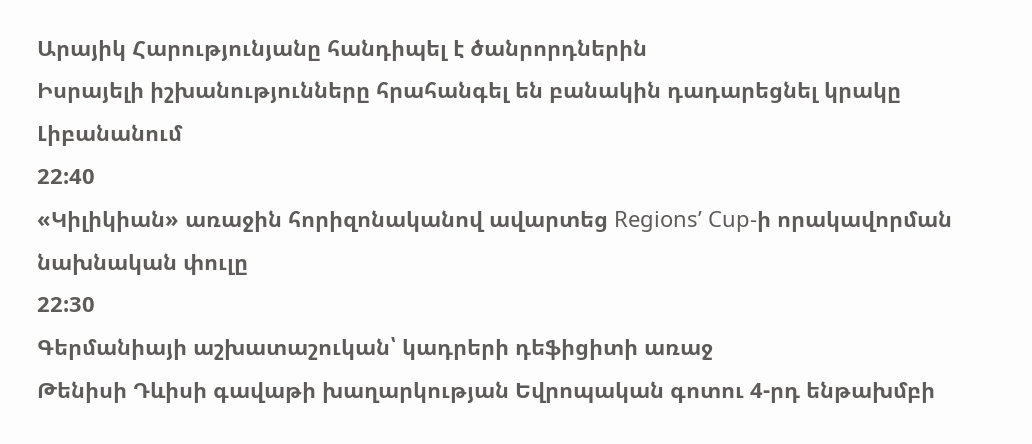Արայիկ Հարությունյանը հանդիպել է ծանրորդներին
Իսրայելի իշխանությունները հրահանգել են բանակին դադարեցնել կրակը Լիբանանում
22:40
«Կիլիկիան» առաջին հորիզոնականով ավարտեց Regions’ Cup-ի որակավորման նախնական փուլը
22:30
Գերմանիայի աշխատաշուկան՝ կադրերի դեֆիցիտի առաջ
Թենիսի Դևիսի գավաթի խաղարկության Եվրոպական գոտու 4-րդ ենթախմբի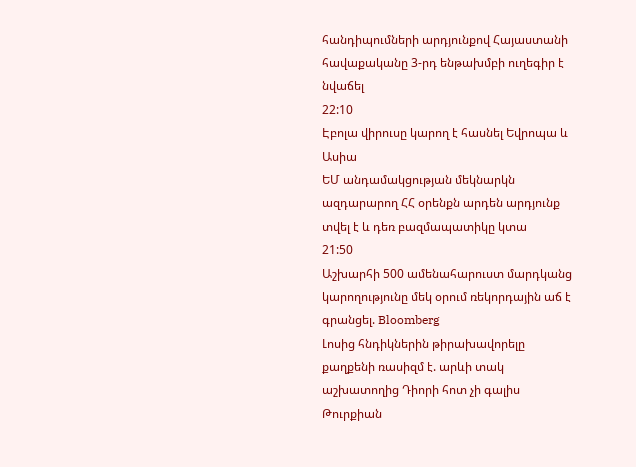հանդիպումների արդյունքով Հայաստանի հավաքականը 3-րդ ենթախմբի ուղեգիր է նվաճել
22:10
Էբոլա վիրուսը կարող է հասնել Եվրոպա և Ասիա
ԵՄ անդամակցության մեկնարկն ազդարարող ՀՀ օրենքն արդեն արդյունք տվել է և դեռ բազմապատիկը կտա
21:50
Աշխարհի 500 ամենահարուստ մարդկանց կարողությունը մեկ օրում ռեկորդային աճ է գրանցել. Bloomberg
Լոսից հնդիկներին թիրախավորելը քաղքենի ռասիզմ է. արևի տակ աշխատողից Դիորի հոտ չի գալիս
Թուրքիան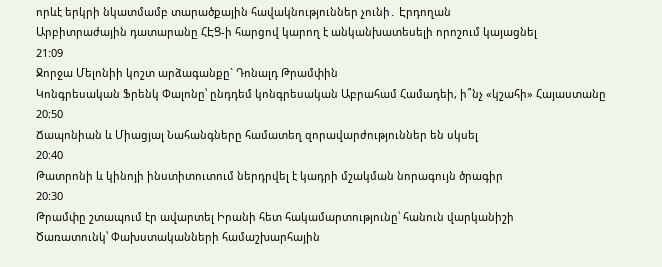որևէ երկրի նկատմամբ տարածքային հավակնություններ չունի․ Էրդողան
Արբիտրաժային դատարանը ՀԷՑ-ի հարցով կարող է անկանխատեսելի որոշում կայացնել
21:09
Ջորջա Մելոնիի կոշտ արձագանքը` Դոնալդ Թրամփին
Կոնգրեսական Ֆրենկ Փալոնը՝ ընդդեմ կոնգրեսական Աբրահամ Համադեի, ի՞նչ «կշահի» Հայաստանը
20:50
Ճապոնիան և Միացյալ Նահանգները համատեղ զորավարժություններ են սկսել
20:40
Թատրոնի և կինոյի ինստիտուտում ներդրվել է կադրի մշակման նորագույն ծրագիր
20:30
Թրամփը շտապում էր ավարտել Իրանի հետ հակամարտությունը՝ հանուն վարկանիշի
Ծառատունկ՝ Փախստականների համաշխարհային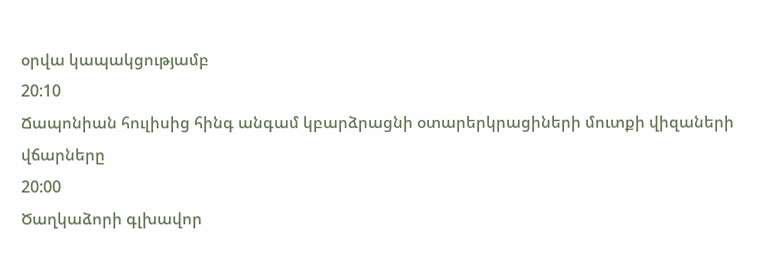օրվա կապակցությամբ
20:10
Ճապոնիան հուլիսից հինգ անգամ կբարձրացնի օտարերկրացիների մուտքի վիզաների վճարները
20:00
Ծաղկաձորի գլխավոր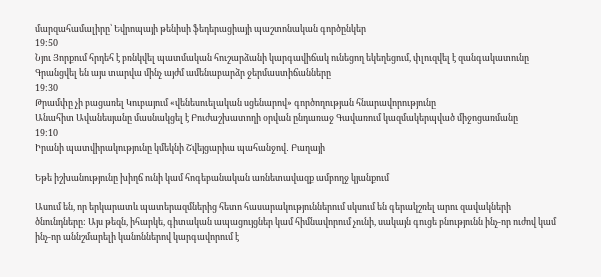մարզահամալիրը՝ Եվրոպայի թենիսի ֆեդերացիայի պաշտոնական գործընկեր
19:50
Նյու Յորքում հրդեհ է բռնկվել պատմական հուշարձանի կարգավիճակ ունեցող եկեղեցում, փլուզվել է զանգակատունը
Գրանցվել են այս տարվա մինչ այժմ ամենաբարձր ջերմաստիճանները
19:30
Թրամփը չի բացառել Կուբայում «վենեսուելական սցենարով» գործողության հնարավորությունը
Անահիտ Ավանեսյանը մասնակցել է Բուժաշխատողի օրվան ընդառաջ Գավառում կազմակերպված միջոցառմանը
19:10
Իրանի պատվիրակությունը կմեկնի Շվեյցարիա պահանջով․ Բաղայի

Եթե իշխանությունը խիղճ ունի կամ հոգեբանական առնետավազք ամբողջ կյանքում

Ասում են, որ երկարատև պատերազմներից հետո հասարակություններում սկսում են գերակշռել արու զավակների ծնունդները: Այս թեզն, իհարկե, գիտական ապացույցներ կամ հիմնավորում չունի, սակայն գուցե բնությունն ինչ-որ ուժով կամ ինչ-որ աննշմարելի կանոններով կարգավորում է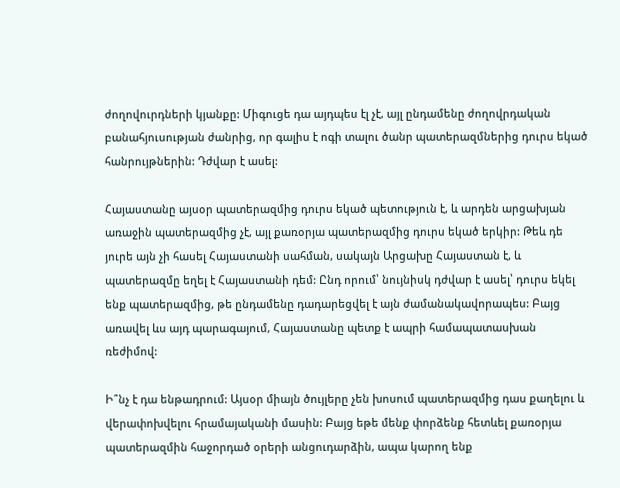ժողովուրդների կյանքը: Միգուցե դա այդպես էլ չէ, այլ ընդամենը ժողովրդական բանահյուսության ժանրից, որ գալիս է ոգի տալու ծանր պատերազմներից դուրս եկած հանրույթներին: Դժվար է ասել:

Հայաստանը այսօր պատերազմից դուրս եկած պետություն է, և արդեն արցախյան առաջին պատերազմից չէ, այլ քառօրյա պատերազմից դուրս եկած երկիր: Թեև դե յուրե այն չի հասել Հայաստանի սահման, սակայն Արցախը Հայաստան է, և պատերազմը եղել է Հայաստանի դեմ: Ընդ որում՝ նույնիսկ դժվար է ասել՝ դուրս եկել ենք պատերազմից, թե ընդամենը դադարեցվել է այն ժամանակավորապես: Բայց առավել ևս այդ պարագայում, Հայաստանը պետք է ապրի համապատասխան ռեժիմով:

Ի՞նչ է դա ենթադրում: Այսօր միայն ծույլերը չեն խոսում պատերազմից դաս քաղելու և վերափոխվելու հրամայականի մասին: Բայց եթե մենք փորձենք հետևել քառօրյա պատերազմին հաջորդած օրերի անցուդարձին, ապա կարող ենք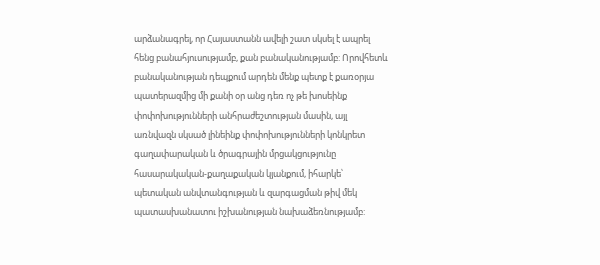արձանագրել, որ Հայաստանն ավելի շատ սկսել է ապրել հենց բանահյուսությամբ, քան բանականությամբ: Որովհետև բանականության դեպքում արդեն մենք պետք է քառօրյա պատերազմից մի քանի օր անց դեռ ոչ թե խոսեինք փոփոխությունների անհրաժեշտության մասին, այլ առնվազն սկսած լինեինք փոփոխությունների կոնկրետ գաղափարական և ծրագրային մրցակցությունը հասարակական-քաղաքական կյանքում, իհարկե՝ պետական անվտանգության և զարգացման թիվ մեկ պատասխանատու իշխանության նախաձեռնությամբ: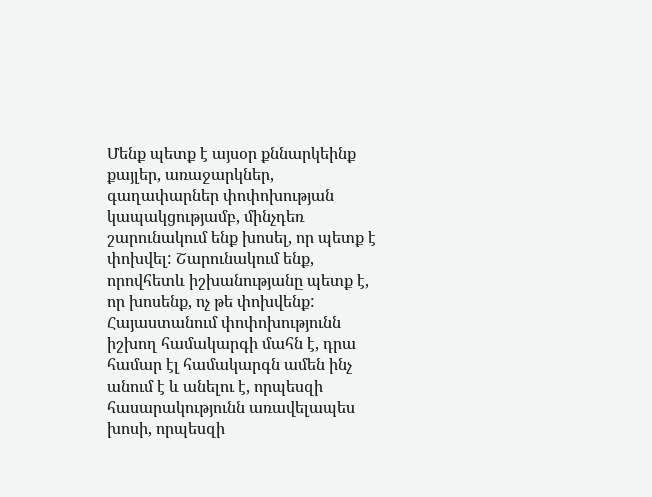Մենք պետք է այսօր քննարկեինք քայլեր, առաջարկներ, գաղափարներ փոփոխության կապակցությամբ, մինչդեռ շարունակում ենք խոսել, որ պետք է փոխվել: Շարունակում ենք, որովհետև իշխանությանը պետք է, որ խոսենք, ոչ թե փոխվենք: Հայաստանում փոփոխությունն իշխող համակարգի մահն է, դրա համար էլ համակարգն ամեն ինչ անում է և անելու է, որպեսզի հասարակությունն առավելապես խոսի, որպեսզի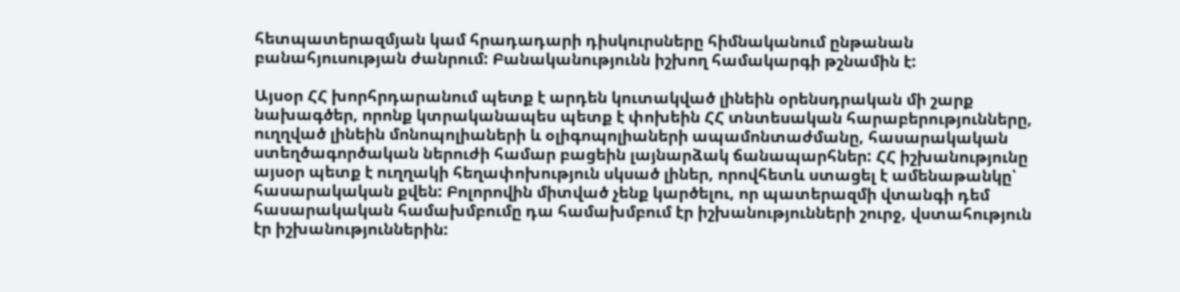հետպատերազմյան կամ հրադադարի դիսկուրսները հիմնականում ընթանան բանահյուսության ժանրում: Բանականությունն իշխող համակարգի թշնամին է:

Այսօր ՀՀ խորհրդարանում պետք է արդեն կուտակված լինեին օրենսդրական մի շարք նախագծեր, որոնք կտրականապես պետք է փոխեին ՀՀ տնտեսական հարաբերությունները, ուղղված լինեին մոնոպոլիաների և օլիգոպոլիաների ապամոնտաժմանը, հասարակական ստեղծագործական ներուժի համար բացեին լայնարձակ ճանապարհներ: ՀՀ իշխանությունը այսօր պետք է ուղղակի հեղափոխություն սկսած լիներ, որովհետև ստացել է ամենաթանկը՝ հասարակական քվեն: Բոլորովին միտված չենք կարծելու, որ պատերազմի վտանգի դեմ հասարակական համախմբումը դա համախմբում էր իշխանությունների շուրջ, վստահություն էր իշխանություններին: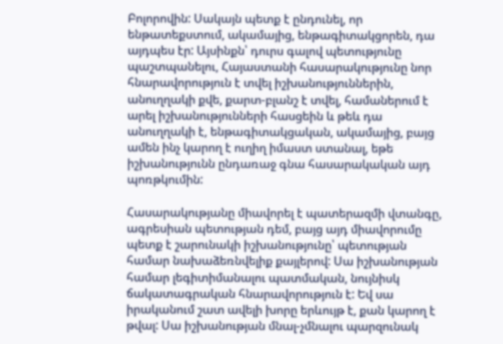Բոլորովին: Սակայն պետք է ընդունել, որ ենթատեքստում, ակամայից, ենթագիտակցորեն, դա այդպես էր: Այսինքն՝ դուրս գալով պետությունը պաշտպանելու, Հայաստանի հասարակությունը նոր հնարավորություն է տվել իշխանություններին, անուղղակի քվե, քարտ-բլանշ է տվել, համաներում է արել իշխանությունների հասցեին և թեև դա անուղղակի է, ենթագիտակցական, ակամայից, բայց ամեն ինչ կարող է ուղիղ իմաստ ստանալ, եթե իշխանությունն ընդառաջ գնա հասարակական այդ պոռթկումին:

Հասարակությանը միավորել է պատերազմի վտանգը, ագրեսիան պետության դեմ, բայց այդ միավորումը պետք է շարունակի իշխանությունը՝ պետության համար նախաձեռնվելիք քայլերով: Սա իշխանության համար լեգիտիմանալու պատմական, նույնիսկ ճակատագրական հնարավորություն է: Եվ սա իրականում շատ ավելի խորը երևույթ է, քան կարող է թվալ: Սա իշխանության մնալ-չմնալու պարզունակ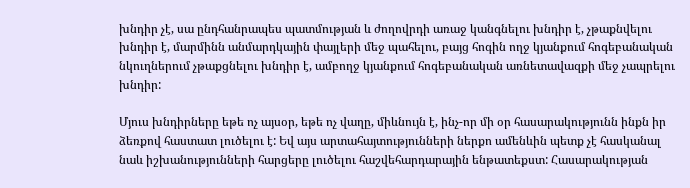խնդիր չէ, սա ընդհանրապես պատմության և ժողովրդի առաջ կանգնելու խնդիր է, չթաքնվելու խնդիր է, մարմինն անմարդկային փայլերի մեջ պահելու, բայց հոգին ողջ կյանքում հոգեբանական նկուղներում չթաքցնելու խնդիր է, ամբողջ կյանքում հոգեբանական առնետավազքի մեջ չապրելու խնդիր:

Մյուս խնդիրները եթե ոչ այսօր, եթե ոչ վաղը, միևնույն է, ինչ-որ մի օր հասարակությունն ինքն իր ձեռքով հաստատ լուծելու է: Եվ այս արտահայտությունների ներքո ամենևին պետք չէ հասկանալ նաև իշխանությունների հարցերը լուծելու հաշվեհարդարային ենթատեքստ: Հասարակության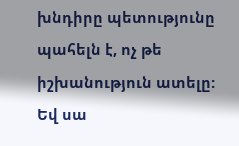խնդիրը պետությունը պահելն է, ոչ թե իշխանություն ատելը: Եվ սա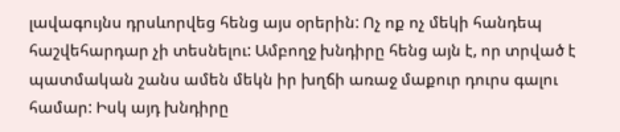լավագույնս դրսևորվեց հենց այս օրերին: Ոչ ոք ոչ մեկի հանդեպ հաշվեհարդար չի տեսնելու: Ամբողջ խնդիրը հենց այն է, որ տրված է պատմական շանս ամեն մեկն իր խղճի առաջ մաքուր դուրս գալու համար: Իսկ այդ խնդիրը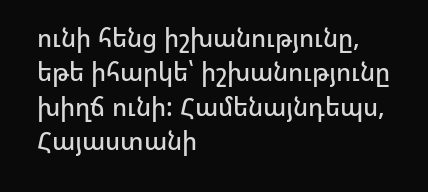ունի հենց իշխանությունը, եթե իհարկե՝ իշխանությունը խիղճ ունի: Համենայնդեպս, Հայաստանի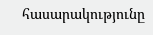հասարակությունը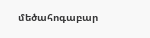մեծահոգաբար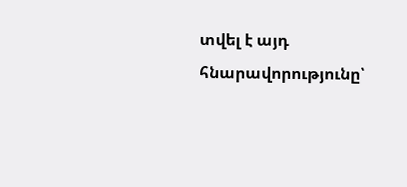տվել է այդ հնարավորությունը՝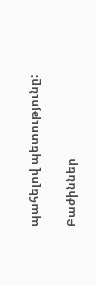պահելով պետությունը:

Բաժիններ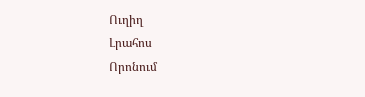Ուղիղ
Լրահոս
Որոնում